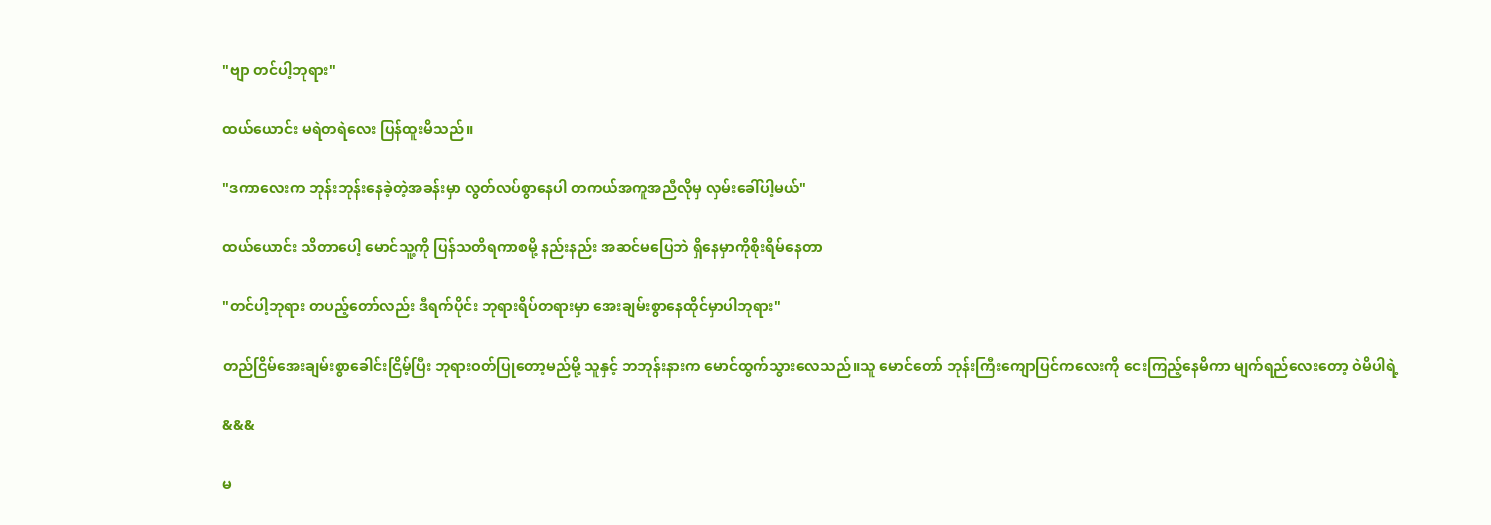"ဗျာ တင်ပါ့ဘုရား"

ထယ်ယောင်း မရဲတရဲလေး ပြန်ထူးမိသည်။

"ဒကာလေးက ဘုန်းဘုန်းနေခဲ့တဲ့အခန်းမှာ လွတ်လပ်စွာနေပါ တကယ်အကူအညီလိုမှ လှမ်းခေါ်ပါ့မယ်"

ထယ်ယောင်း သိတာပေါ့ မောင်သူ့ကို ပြန်သတိရကာစမို့ နည်းနည်း အဆင်မပြေဘဲ ရှိနေမှာကိုစိုးရိမ်နေတာ

"တင်ပါ့ဘုရား တပည့်တော်လည်း ဒီရက်ပိုင်း ဘုရားရိပ်တရားမှာ အေးချမ်းစွာနေထိုင်မှာပါဘုရား"

တည်ငြိမ်‌အေးချမ်းစွာခေါင်းငြိမ့်ပြီး ဘုရားဝတ်ပြုတော့မည်မို့ သူနှင့် ဘဘုန်းနားက မောင်ထွက်သွားလေသည်။သူ‌ ‌မောင်တော် ဘုန်းကြီးကျောပြင်ကလေးကို ငေးကြည့်နေမိကာ မျက်ရည်လေးတော့ ဝဲမိပါရဲ့

&&&

မ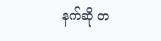နက်ဆို တ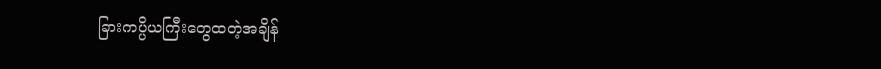ခြားကပ္ပိယ‌ကြီးတွေထတဲ့အချိန်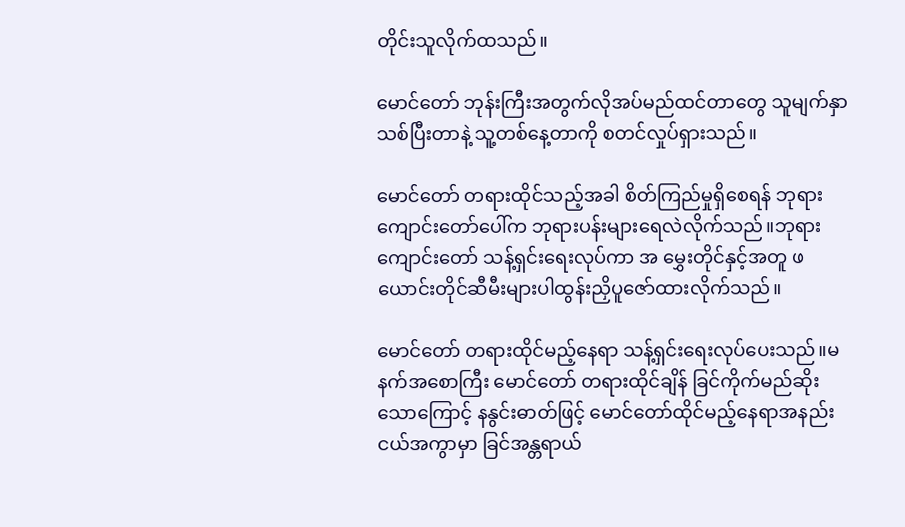တိုင်းသူလိုက်ထသည်။

မောင်တော် ဘုန်းကြီးအတွက်လိုအပ်မည်ထင်တာတွေ သူမျက်နှာသစ်ပြီးတာနဲ့ သူ့တစ်နေ့တာကို စတင်လှုပ်ရှားသည်။

မောင်တော် တရားထိုင်သည့်အခါ စိတ်ကြည်မှုရှိစေရန် ဘုရားကျောင်းတော်ပေါ်က ဘုရားပန်းများရေလဲလိုက်သည်။ဘုရားကျောင်းတော် သန့်ရှင်းရေးလုပ်ကာ အ မွှေးတိုင်နှင့်အတူ ဖယောင်းတိုင်ဆီမီးများပါထွန်းညှိပူ‌ဇော်ထားလိုက်သည်။

မောင်တော် တရားထိုင်မည့်နေရာ သန့်ရှင်းရေးလုပ်ပေးသည်။မနက်အစောကြီး မောင်တော် တရားထိုင်ချိန် ခြင်ကိုက်မည်ဆိုးသောကြောင့် နနွင်းဓာတ်ဖြင့် မောင်တော်ထိုင်မည့်နေရာအနည်းငယ်အကွာမှာ ခြင်အန္တရာယ်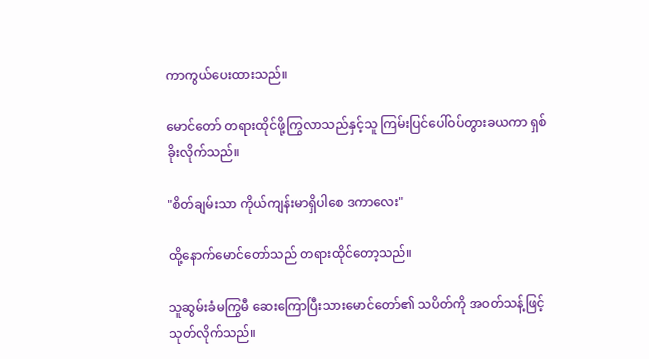ကာကွယ်ပေးထားသည်။

မောင်တော် တရားထိုင်ဖို့ကြွလာသည်နှင့်သူ ကြမ်းပြင်ပေါ်ဝပ်တွားခယကာ ရှစ်ခိုးလိုက်သည်။

"စိတ်ချမ်းသာ ကိုယ်ကျန်းမာရှိပါစေ ဒကာလေး"

ထို့နောက်မောင်တော်သည် တရားထိုင်တော့သည်။

သူဆွမ်းခံမကြွမီ ဆေးကြောပြီးသားမောင်တော်၏ သပိတ်ကို အဝတ်သန့်ဖြင့် သုတ်လိုက်သည်။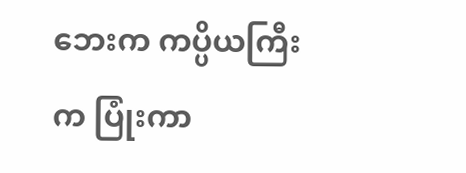ဘေးက ကပ္ပိယကြီးက ပြုံးကာ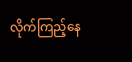လိုက်ကြည့်နေ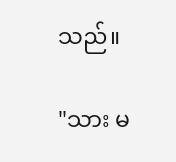သည်။

"သား မ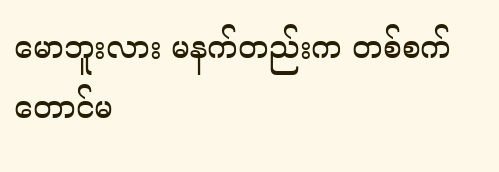မောဘူးလား မနက်တည်းက တစ်စက်တောင်မ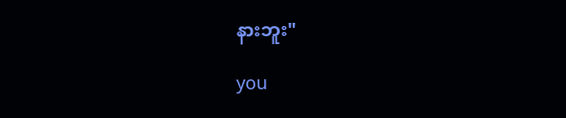နားဘူး"

you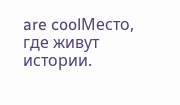are coolМесто, где живут истории.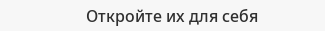Откройте их для себя